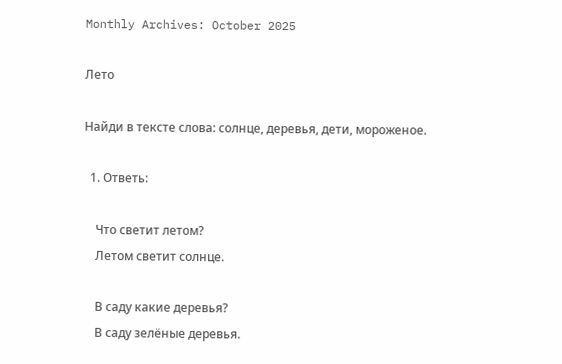Monthly Archives: October 2025

Лето

Найди в тексте слова: солнце, деревья, дети, мороженое.

  1. Ответь:

    Что светит летом?
    Летом светит солнце.

    В саду какие деревья?
    В саду зелёные деревья.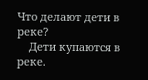Что делают дети в реке?
    Дети купаются в реке.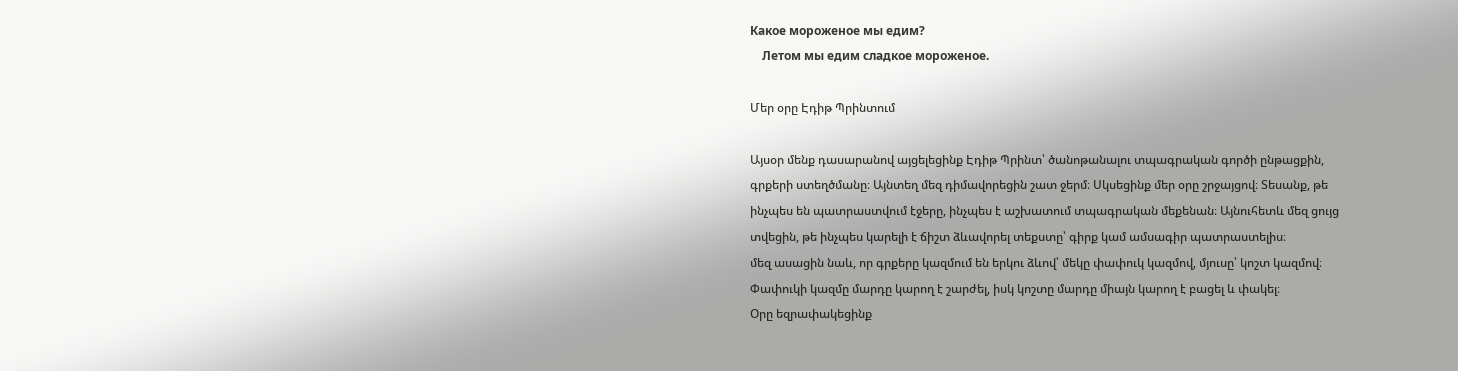Какое мороженое мы едим?
    Летом мы едим сладкое мороженое.

Մեր օրը Էդիթ Պրինտում

Այսօր մենք դասարանով այցելեցինք Էդիթ Պրինտ՝ ծանոթանալու տպագրական գործի ընթացքին, գրքերի ստեղծմանը։ Այնտեղ մեզ դիմավորեցին շատ ջերմ։ Սկսեցինք մեր օրը շրջայցով։ Տեսանք, թե ինչպես են պատրաստվում էջերը, ինչպես է աշխատում տպագրական մեքենան։ Այնուհետև մեզ ցույց տվեցին, թե ինչպես կարելի է ճիշտ ձևավորել տեքստը՝ գիրք կամ ամսագիր պատրաստելիս։
մեզ ասացին նաև, որ գրքերը կազմում են երկու ձևով՝ մեկը փափուկ կազմով, մյուսը՝ կոշտ կազմով։ Փափուկի կազմը մարդը կարող է շարժել, իսկ կոշտը մարդը միայն կարող է բացել և փակել։
Օրը եզրափակեցինք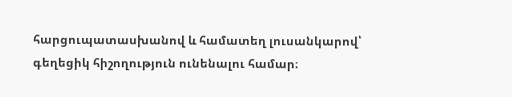հարցուպատասխանով և համատեղ լուսանկարով՝ գեղեցիկ հիշողություն ունենալու համար։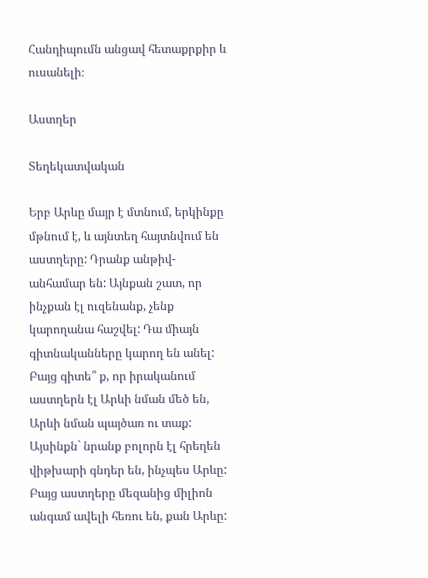Հանդիպումն անցավ հետաքրքիր և ուսանելի։

Աստղեր

Տեղեկատվական

Երբ Արևը մայր է մտնում, երկինքը մթնում է, և այնտեղ հայտնվում են աստղերը: Դրանք անթիվ-անհամար են: Այնքան շատ, որ ինչքան էլ ուզենանք, չենք կարողանա հաշվել: Դա միայն գիտնականները կարող են անել: Բայց գիտե՞ ք, որ իրականում աստղերն էլ Արևի նման մեծ են, Արևի նման պայծառ ու տաք: Այսինքն` նրանք բոլորն էլ հրեղեն վիթխարի գնդեր են, ինչպես Արևը: Բայց աստղերը մեզանից միլիոն անգամ ավելի հեռու են, քան Արևը: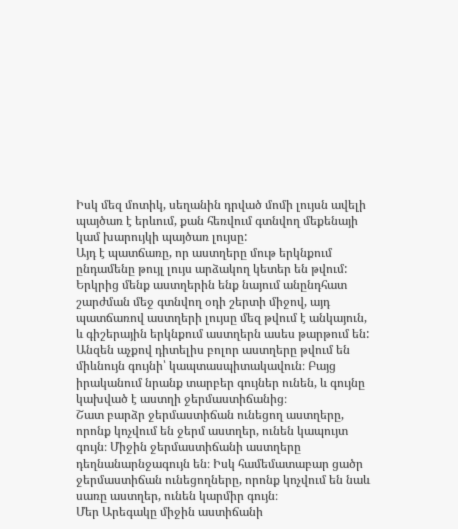Իսկ մեզ մոտիկ, սեղանին դրված մոմի լույսն ավելի պայծառ է երևում, քան հեռվում գտնվող մեքենայի կամ խարույկի պայծառ լույսը:
Այդ է պատճառը, որ աստղերը մութ երկնքում ընդամենը թույլ լույս արձակող կետեր են թվում:
Երկրից մենք աստղերին ենք նայում անընդհատ շարժման մեջ գտնվող օդի շերտի միջով, այդ պատճառով աստղերի լույսը մեզ թվում է անկայուն, և գիշերային երկնքում աստղերն ասես թարթում են:
Անզեն աչքով դիտելիս բոլոր աստղերը թվում են միևնույն գույնի՝ կապտասպիտակավուն։ Բայց իրականում նրանք տարբեր գույներ ունեն, և գույնը կախված է աստղի ջերմաստիճանից։
Շատ բարձր ջերմաստիճան ունեցող աստղերը, որոնք կոչվում են ջերմ աստղեր, ունեն կապույտ գույն։ Միջին ջերմաստիճանի աստղերը դեղնանարնջագույն են։ Իսկ համեմատաբար ցածր ջերմաստիճան ունեցողները, որոնք կոչվում են նաև սառը աստղեր, ունեն կարմիր գույն։
Մեր Արեգակը միջին աստիճանի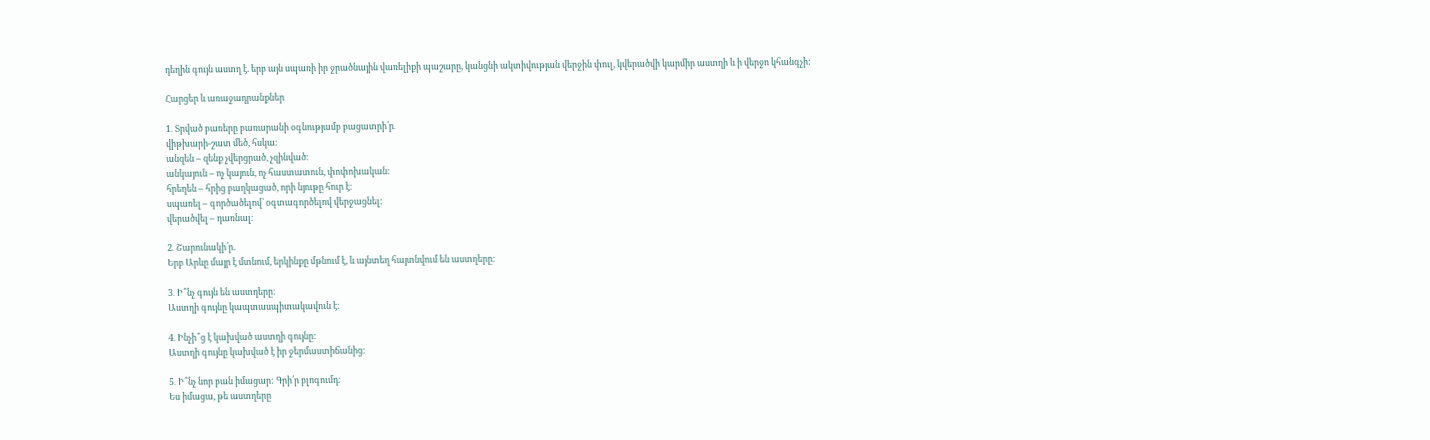դեղին գույն աստղ է. երբ այն սպառի իր ջրածնային վառելիքի պաշարը, կանցնի ակտիվության վերջին փուլ, կվերածվի կարմիր աստղի և ի վերջո կհանգչի:

Հարցեր և առաջադրանքներ

1․ Տրված բառերը բառարանի օգնությամբ բացատրի՛ր․
վիթխարի-շատ մեծ, հսկա։
անզեն – զենք չվերցրած, չզինված։
անկայուն – ոչ կայուն, ոչ հաստատուն, փոփոխական։
հրեղեն – հրից բաղկացած, որի նյութը հուր է։
սպառել – գործածելով՝ օգտագործելով վերջացնել:
վերածվել – դառնալ։

2․ Շարունակի՛ր.
Երբ Արևը մայր է մտնում, երկինքը մթնում է, և այնտեղ հայտնվում են աստղերը։

3․ Ի՞նչ գույն են աստղերը:
Աստղի գույնը կապտասպիտակավուն է։

4․ Ինչի՞ց է կախված աստղի գույնը:
Աստղի գույնը կախված է իր ջերմաստիճանից։

5․ Ի՞նչ նոր բան իմացար: Գրի՛ր բլոգումդ։
Ես իմացա, թե աստղերը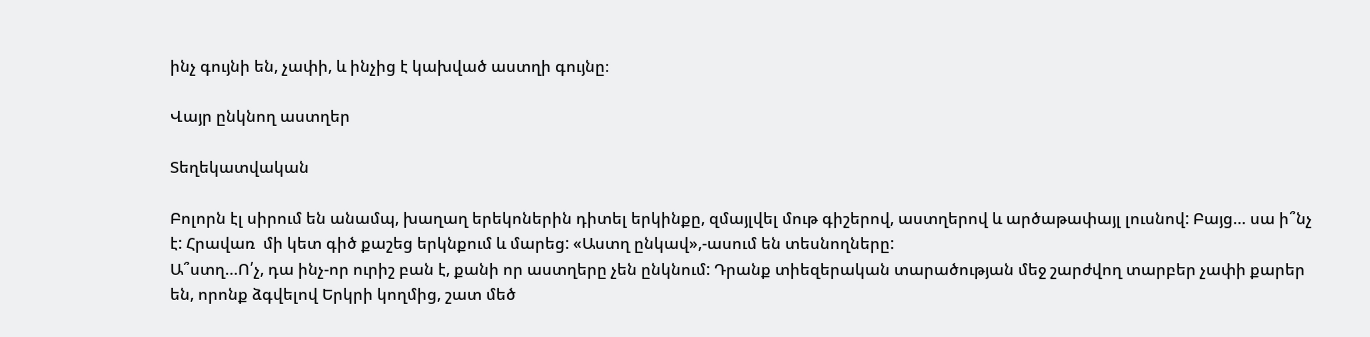ինչ գույնի են, չափի, և ինչից է կախված աստղի գույնը։

Վայր ընկնող աստղեր

Տեղեկատվական

Բոլորն էլ սիրում են անամպ, խաղաղ երեկոներին դիտել երկինքը, զմայլվել մութ գիշերով, աստղերով և արծաթափայլ լուսնով: Բայց… սա ի՞նչ է: Հրավառ  մի կետ գիծ քաշեց երկնքում և մարեց: «Աստղ ընկավ»,-ասում են տեսնողները:
Ա՞ստղ…Ո՛չ, դա ինչ-որ ուրիշ բան է, քանի որ աստղերը չեն ընկնում: Դրանք տիեզերական տարածության մեջ շարժվող տարբեր չափի քարեր են, որոնք ձգվելով Երկրի կողմից, շատ մեծ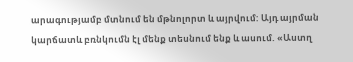արագությամբ մտնում են մթնոլորտ և այրվում: Այդ այրման կարճատև բռնկումն էլ մենք տեսնում ենք և ասում. «Աստղ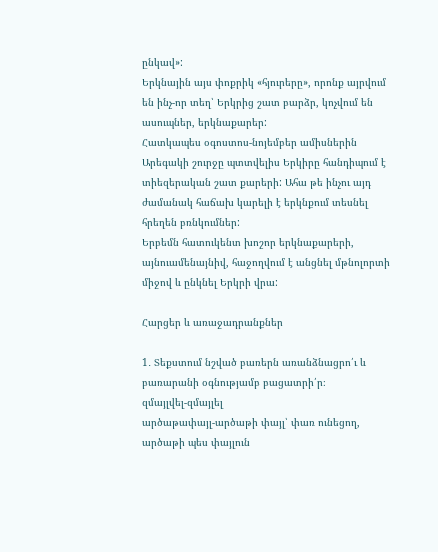ընկավ»:
Երկնային այս փոքրիկ «հյուրերը», որոնք այրվում են ինչ-որ տեղ՝ Երկրից շատ բարձր, կոչվում են ասուպներ, երկնաքարեր:
Հատկապես օգոստոս-նոյեմբեր ամիսներին Արեգակի շուրջը պտտվելիս Երկիրը հանդիպում է տիեզերական շատ քարերի: Ահա թե ինչու այդ ժամանակ հաճախ կարելի է երկնքում տեսնել հրեղեն բռնկումներ:
Երբեմն հատուկենտ խոշոր երկնաքարերի, այնուամենայնիվ, հաջողվում է անցնել մթնոլորտի միջով և ընկնել Երկրի վրա:

Հարցեր և առաջադրանքներ

1․ Տեքստում նշված բառերն առանձնացրո՛ւ և բառարանի օգնությամբ բացատրի՛ր։
զմայլվել-զմայլել
արծաթափայլ-արծաթի փայլ՝ փառ ունեցող, արծաթի պես փայլուն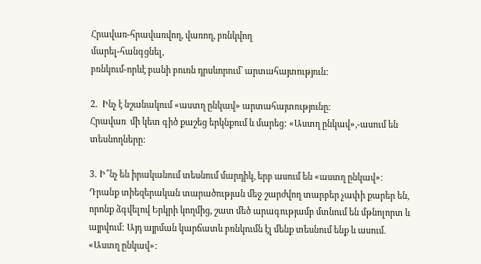Հրավառ-հրավառվող, վառող, բռնկվող
մարել-հանգցնել,
բռնկում-որևէ բանի բուռն դրսևորում՝ արտահայտություն:

2․  Ինչ է նշանակում «աստղ ընկավ» արտահայտությունը։
Հրավառ  մի կետ գիծ քաշեց երկնքում և մարեց: «Աստղ ընկավ»,-ասում են տեսնողները:

3․ Ի՞նչ են իրականում տեսնում մարդիկ, երբ ասում են «աստղ ընկավ»։
Դրանք տիեզերական տարածության մեջ շարժվող տարբեր չափի քարեր են, որոնք ձգվելով Երկրի կողմից, շատ մեծ արագությամբ մտնում են մթնոլորտ և այրվում: Այդ այրման կարճատև բռնկումն էլ մենք տեսնում ենք և ասում. «Աստղ ընկավ»: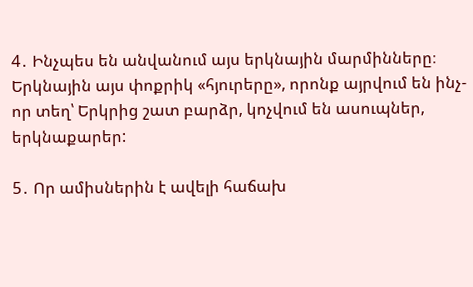4․ Ինչպես են անվանում այս երկնային մարմինները։
Երկնային այս փոքրիկ «հյուրերը», որոնք այրվում են ինչ-որ տեղ՝ Երկրից շատ բարձր, կոչվում են ասուպներ, երկնաքարեր:

5․ Որ ամիսներին է ավելի հաճախ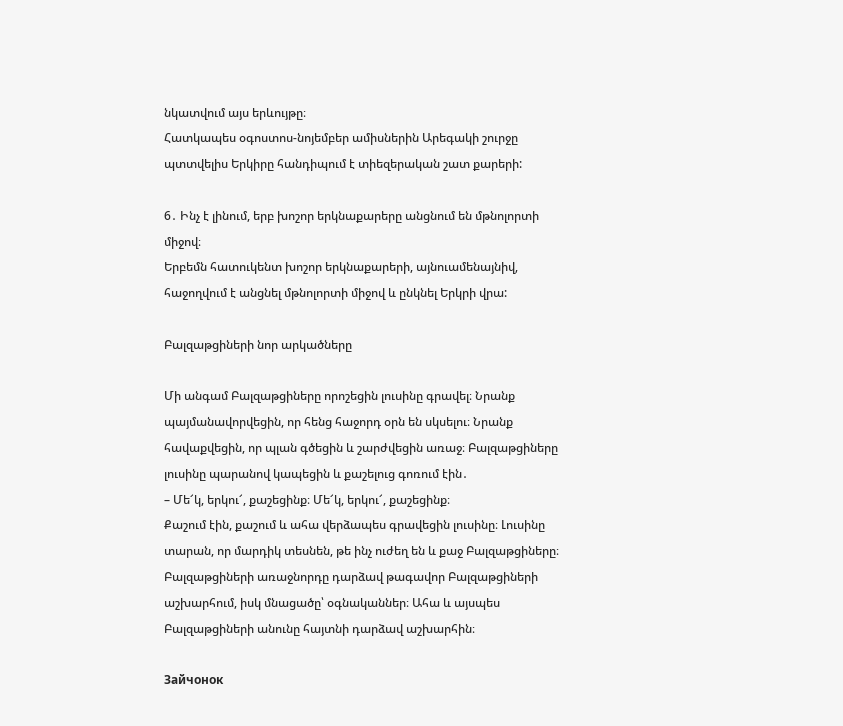նկատվում այս երևույթը։
Հատկապես օգոստոս-նոյեմբեր ամիսներին Արեգակի շուրջը պտտվելիս Երկիրը հանդիպում է տիեզերական շատ քարերի:

6․ Ինչ է լինում, երբ խոշոր երկնաքարերը անցնում են մթնոլորտի միջով։
Երբեմն հատուկենտ խոշոր երկնաքարերի, այնուամենայնիվ, հաջողվում է անցնել մթնոլորտի միջով և ընկնել Երկրի վրա:

Բալզաթցիների նոր արկածները

Մի անգամ Բալզաթցիները որոշեցին լուսինը գրավել։ Նրանք պայմանավորվեցին, որ հենց հաջորդ օրն են սկսելու։ Նրանք հավաքվեցին, որ պլան գծեցին և շարժվեցին առաջ։ Բալզաթցիները լուսինը պարանով կապեցին և քաշելուց գոռում էին․
– Մե՜կ, երկու՜, քաշեցինք։ Մե՜կ, երկու՜, քաշեցինք։
Քաշում էին, քաշում և ահա վերձապես գրավեցին լուսինը։ Լուսինը տարան, որ մարդիկ տեսնեն, թե ինչ ուժեղ են և քաջ Բալզաթցիները։ Բալզաթցիների առաջնորդը դարձավ թագավոր Բալզաթցիների աշխարհում, իսկ մնացածը՝ օգնականներ։ Ահա և այսպես Բալզաթցիների անունը հայտնի դարձավ աշխարհին։

Зайчонок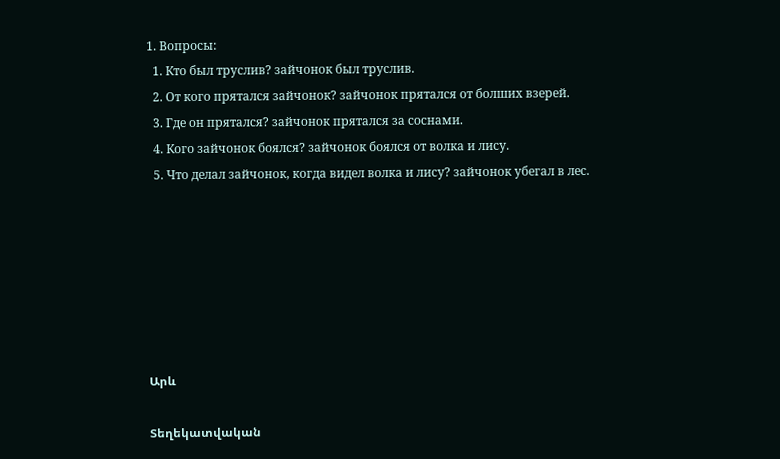1. Вопросы:
  1. Кто был труслив? зайчонок был труслив.
  2. От кого прятался зайчонок? зайчонок прятался от болших взерей.
  3. Где он прятался? зайчонок прятался за соснами.
  4. Кого зайчонок боялся? зайчонок боялся от волка и лису.
  5. Что делал зайчонок, когда видел волка и лису? зайчонок убегал в лес.







Արև

Տեղեկատվական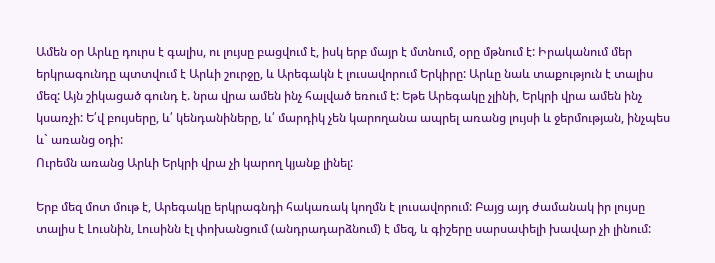Ամեն օր Արևը դուրս է գալիս, ու լույսը բացվում է, իսկ երբ մայր է մտնում, օրը մթնում է: Իրականում մեր երկրագունդը պտտվում է Արևի շուրջը, և Արեգակն է լուսավորում Երկիրը: Արևը նաև տաքություն է տալիս մեզ: Այն շիկացած գունդ է. նրա վրա ամեն ինչ հալված եռում է: Եթե Արեգակը չլինի, Երկրի վրա ամեն ինչ կսառչի: Ե՛վ բույսերը, և՛ կենդանիները, և՛ մարդիկ չեն կարողանա ապրել առանց լույսի և ջերմության, ինչպես և` առանց օդի:
Ուրեմն առանց Արևի Երկրի վրա չի կարող կյանք լինել:

Երբ մեզ մոտ մութ է, Արեգակը երկրագնդի հակառակ կողմն է լուսավորում: Բայց այդ ժամանակ իր լույսը տալիս է Լուսնին, Լուսինն էլ փոխանցում (անդրադարձնում) է մեզ, և գիշերը սարսափելի խավար չի լինում: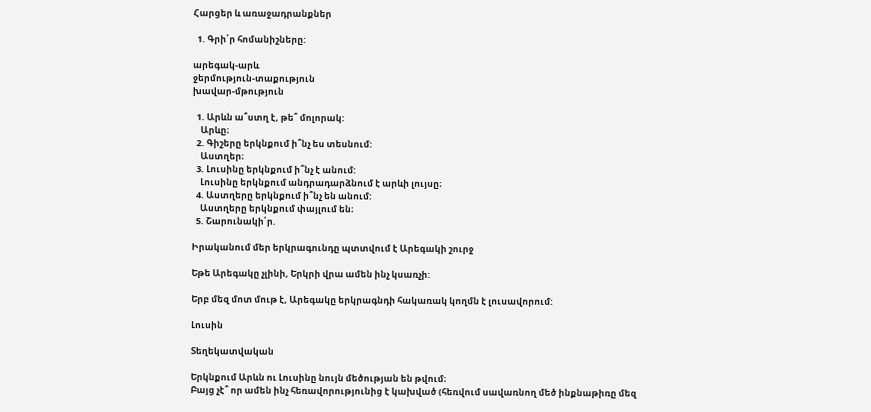Հարցեր և առաջադրանքներ

  1. Գրի՛ր հոմանիշները:

արեգակ-արև
ջերմություն-տաքություն
խավար-մթություն

  1. Արևն ա՞ստղ է, թե՞ մոլորակ:
    Արևը։
  2. Գիշերը երկնքում ի՞նչ ես տեսնում:
    Աստղեր։
  3. Լուսինը երկնքում ի՞նչ է անում:
    Լուսինը երկնքում անդրադարձնում է արևի լույսը։
  4. Աստղերը երկնքում ի՞նչ են անում:
    Աստղերը երկնքում փայլում են։
  5. Շարունակի՛ր.

Իրականում մեր երկրագունդը պտտվում է Արեգակի շուրջ

Եթե Արեգակը չլինի, Երկրի վրա ամեն ինչ կսառչի:

Երբ մեզ մոտ մութ է, Արեգակը երկրագնդի հակառակ կողմն է լուսավորում:

Լուսին

Տեղեկատվական

Երկնքում Արևն ու Լուսինը նույն մեծության են թվում։
Բայց չէ՞ որ ամեն ինչ հեռավորությունից է կախված (հեռվում սավառնող մեծ ինքնաթիռը մեզ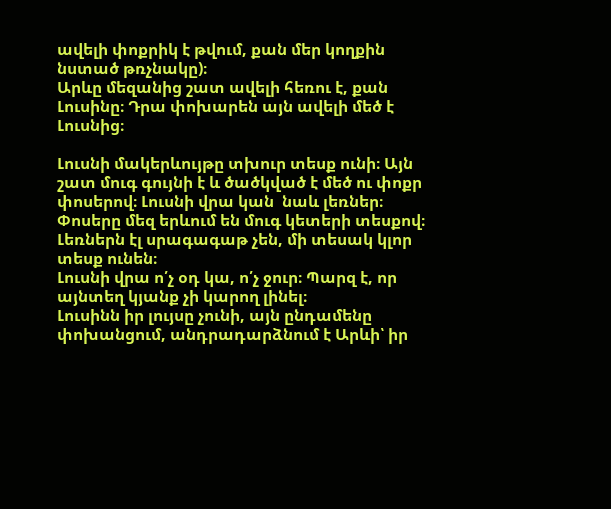ավելի փոքրիկ է թվում, քան մեր կողքին նստած թռչնակը)։
Արևը մեզանից շատ ավելի հեռու է, քան Լուսինը։ Դրա փոխարեն այն ավելի մեծ է Լուսնից։

Լուսնի մակերևույթը տխուր տեսք ունի։ Այն շատ մուգ գույնի է և ծածկված է մեծ ու փոքր փոսերով։ Լուսնի վրա կան  նաև լեռներ։ Փոսերը մեզ երևում են մուգ կետերի տեսքով։ Լեռներն էլ սրագագաթ չեն, մի տեսակ կլոր տեսք ունեն։
Լուսնի վրա ո՛չ օդ կա, ո՛չ ջուր։ Պարզ է, որ այնտեղ կյանք չի կարող լինել։
Լուսինն իր լույսը չունի, այն ընդամենը փոխանցում, անդրադարձնում է Արևի՝ իր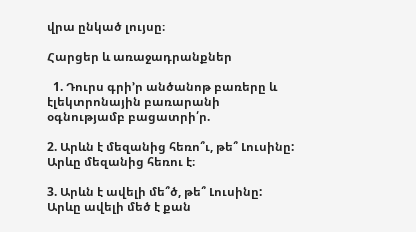վրա ընկած լույսը։

Հարցեր և առաջադրանքներ

  1. Դուրս գրի’ր անծանոթ բառերը և էլեկտրոնային բառարանի օգնությամբ բացատրի՛ր.

2. Արևն է մեզանից հեռո՞ւ, թե՞ Լուսինը:
Արևը մեզանից հեռու է։

3. Արևն է ավելի մե՞ծ, թե՞ Լուսինը:
Արևը ավելի մեծ է քան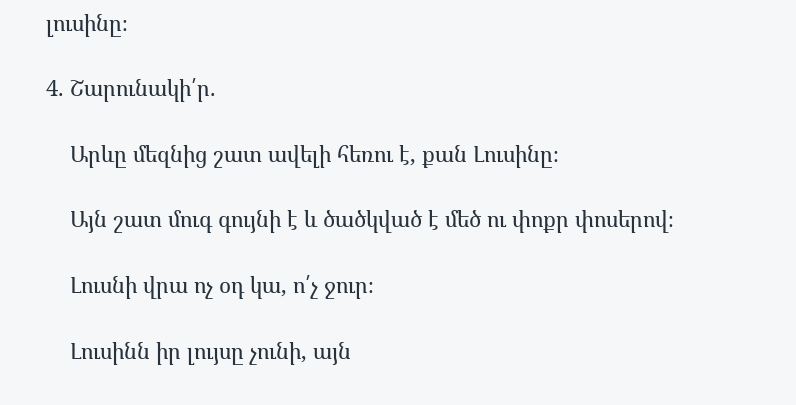լուսինը։

4. Շարունակի՛ր.

    Արևը մեզնից շատ ավելի հեռու է, քան Լուսինը։

    Այն շատ մուգ գույնի է և ծածկված է մեծ ու փոքր փոսերով։

    Լուսնի վրա ոչ օդ կա, ո՛չ ջուր։

    Լուսինն իր լույսը չունի, այն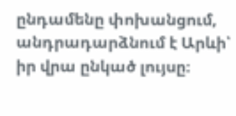ընդամենը փոխանցում, անդրադարձնում է Արևի՝ իր վրա ընկած լույսը։